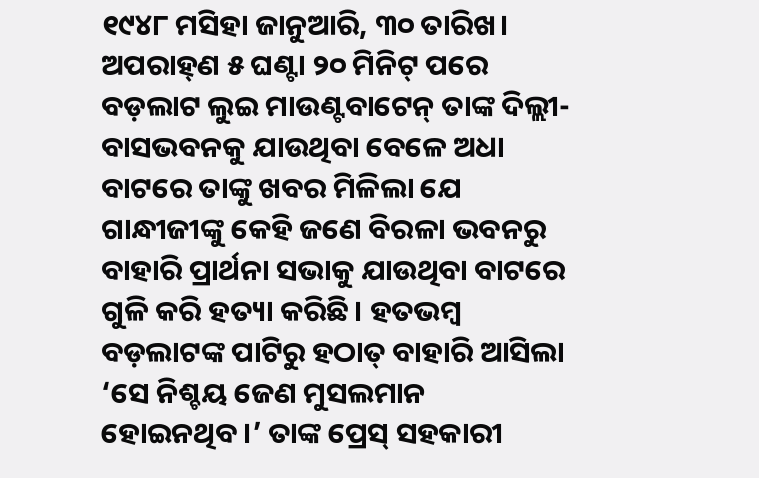୧୯୪୮ ମସିହା ଜାନୁଆରି, ୩୦ ତାରିଖ। ଅପରାହ୍‌ଣ ୫ ଘଣ୍ଟା ୨୦ ମିନିଟ୍‌ ପରେ ବଡ଼ଲାଟ ଲୁଇ ମାଉଣ୍ଟବାଟେନ୍‌ ତାଙ୍କ ଦିଲ୍ଲୀ-ବାସଭବନକୁ ଯାଉଥିବା ବେଳେ ଅଧା ବାଟରେ ତାଙ୍କୁ ଖବର ମିଳିଲା‌ ଯେ ଗାନ୍ଧୀଜୀଙ୍କୁ କେହି ଜଣେ ବିରଳା ଭବନରୁ ବାହାରି ପ୍ରାର୍ଥନା ସଭାକୁ ଯାଉଥିବା ବାଟରେ ଗୁଳି କରି ହତ୍ୟା କରିଛି। ହତଭମ୍ବ ବଡ଼ଲାଟଙ୍କ ପାଟିରୁ ହଠାତ୍‌ ବାହାରି ଆସିଲା ‘ସେ ନିଶ୍ଚୟ ଜ‌େଣ ମୁସଲମାନ ହୋଇନଥିବ।’ ତାଙ୍କ ପ୍ରେସ୍‌ ସହକାରୀ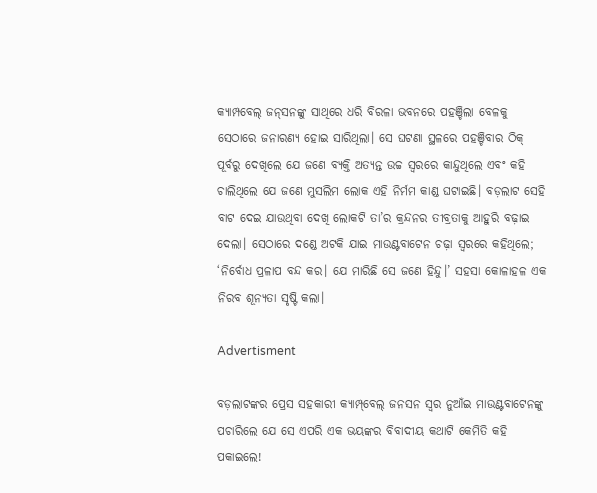କ୍ୟାମ୍ପବେଲ୍‌ ଜନ୍‌ସନଙ୍କୁ ସାଥିରେ ଧରି ବିରଳା ଭବନରେ ପହଞ୍ଚିଲା ବେଳକୁ ସେଠାରେ ଜନାରଣ୍ୟ ହୋଇ ସାରିଥିଲା। ସେ ଘଟଣା ସ୍ଥଳରେ ପହଞ୍ଚିବାର ଠିକ୍‌ ପୂର୍ବରୁ ଦେଖିଲେ ଯେ ଜଣେ ବ୍ୟକ୍ତି ଅତ୍ୟନ୍ତ ଉଚ୍ଚ ସ୍ବରରେ କାନ୍ଦୁଥିଲେ ଏବଂ କହି ଚାଲିଥିଲେ ଯେ ଜଣେ ମୁସଲିମ ଲୋକ ଏହି ନିର୍ମମ କାଣ୍ଡ ଘଟାଇଛି। ବଡ଼ଲାଟ ସେହି ବାଟ ଦେଇ ଯାଉଥିବା ଦେଖି ଲୋକଟି ତା’ର କ୍ରନ୍ଦନର ତୀବ୍ରତାକୁ ଆହୁରି ବଢ଼ାଇ ଦେଲା। ସେଠାରେ ଦଣ୍ଡେ ଅଟକି ଯାଇ ମାଉଣ୍ଟବାଟେନ ଚଢ଼ା ସ୍ବରରେ କହିଥିଲେ; ‘ନିର୍ବୋଧ ପ୍ରଳାପ ବନ୍ଦ କର। ଯେ ମାରିଛି ସେ ଜଣେ ହିନ୍ଦୁ।’ ସହସା କୋଳାହଳ ଏକ ନିରବ ଶୂନ୍ୟତା ସୃଷ୍ଟି କଲା।

Advertisment

ବଡ଼ଲାଟଙ୍କର ପ୍ରେସ ସହକାରୀ କ୍ୟାମ୍ପ୍‌ବେଲ୍‌ ଜନସନ ସ୍ବର ନୁଆଁଇ ମାଉଣ୍ଟବାଟେନଙ୍କୁ ପଚାରିଲେ ଯେ ସେ ଏପରି ଏକ ଭୟଙ୍କର ବିବାଦୀୟ କଥାଟି କେମିତି କହି ପକାଇଲେ!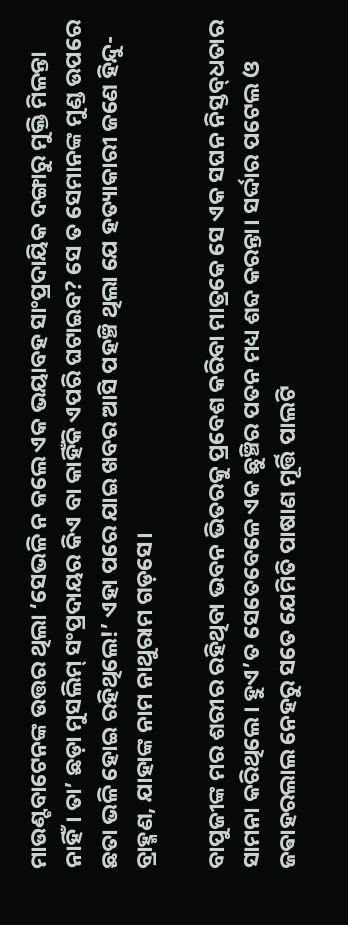ମାଉଣ୍ଟବାଟେନଙ୍କ ଉତ୍ତର ଥିଲା ‘ସେଭଳି ନ କଲେ ଏକ ଭୟାବହ ସାଂପ୍ରଦାୟିକ ଦଙ୍ଗାରୁ ମୁକ୍ତି ମିଳନ୍ତା ନାହିଁ। ତା’ ଛଡ଼ା ମୁସଲିମ୍‌ ସଂପ୍ରଦାୟର କିଏ ବା କାହିଁକି ଏପରି ଘଟାଇବ? ସେ ତ ସେମାନଙ୍କ ମୁଣ୍ଡ ଉପରେ ଛତା ଭଳି ହୋଇ ରହିଥିଲେ!’ ଏହା ପରେ ଯାଇ ଖବର ଆସି ପହଞ୍ଚି ଥିଲା ଯେ ହତ୍ୟାକାରୀ ଜଣେ ହିନ୍ଦୁ-ବ୍ରାହ୍ମଣ, ଯାହାଙ୍କ ନାମ ନାଥୁରାମ ଗଡ଼ସେ।

ବାପୁଜୀଙ୍କ ମର ଶରୀର ରହିଥିବା ଭବନ ଭିତରକୁ ପ୍ରବେଶ କରିବା ମାତ୍ରକେ ସେ ଏକ ସଘନ ନିସ୍ତବ୍‌ଧତାର ସାମନା କରିଥିଲେ। ହୁଏ’ତ ସେତେବେଳେ ଏକ ଛୁଞ୍ଚିର ପତନ ମଧ୍ୟ ଶବ୍ଦ କରନ୍ତା। ସର୍ଦ୍ଦାର ପଟେଲ ଓ ଜଵାହରଲାଲ ନେହରୁ ସତେ ଯେମିତି ପାଷାଣ ମୂର୍ତ୍ତି ପାଲଟି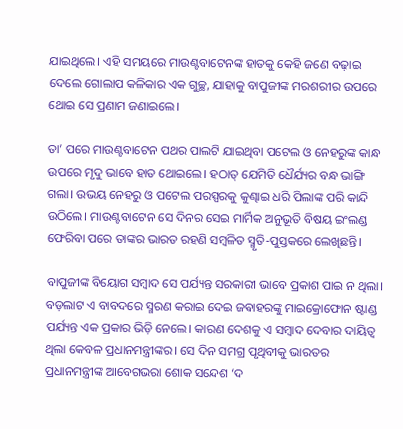ଯାଇଥିଲେ। ଏହି ସମୟରେ ମାଉଣ୍ଟବାଟେନଙ୍କ ହାତକୁ କେହି ଜଣେ ବଢ଼ାଇ ଦେଲେ ଗୋଲାପ କଳିକାର ଏକ ଗୁଚ୍ଛ, ଯାହାକୁ ବାପୁଜୀଙ୍କ ମରଶରୀର ଉପରେ ଥୋଇ ସେ ପ୍ରଣାମ ଜଣାଇଲେ।

ତା’ ପରେ ମାଉଣ୍ଟବାଟେନ ପଥର ପାଲଟି ଯାଇଥିବା ପଟେଲ ଓ ନେହରୁଙ୍କ କାନ୍ଧ ଉପରେ ମୃଦୁ ଭାବେ ହାତ ଥୋଇଲେ। ହଠାତ୍‌ ଯେମିତି ଧୈର୍ଯ୍ୟର ବନ୍ଧ ଭାଙ୍ଗି ଗଲା। ଉଭୟ ନେହରୁ ଓ ପଟେଲ ପରସ୍ପରକୁ କୁଣ୍ଢାଇ ଧରି ପିଲାଙ୍କ ପରି କାନ୍ଦି ଉଠିଲେ। ମାଉଣ୍ଟବାଟେନ ସେ ଦିନର ସେଇ ମାର୍ମିକ ଅନୁଭୂତି ବିଷୟ ଇଂଲଣ୍ଡ ଫେରିବା ପରେ ତାଙ୍କର ଭାରତ ରହଣି ସମ୍ବଳିତ ସ୍ମୃତି-ପୁସ୍ତକରେ ଲେଖିଛନ୍ତି।

ବାପୁଜୀଙ୍କ ବିୟୋଗ ସମ୍ବାଦ ସେ ପର୍ଯ୍ୟନ୍ତ ସରକାରୀ ଭାବେ ପ୍ରକାଶ ପାଇ ନ ଥିଲା। ବଡ଼ଲାଟ ଏ ବାବଦରେ ସ୍ମରଣ କରାଇ ଦେଇ ଜଵାହରଙ୍କୁ ମାଇକ୍ରୋଫୋନ ଷ୍ଟା‌ଣ୍ଡ ପର୍ଯ୍ୟନ୍ତ ଏକ ପ୍ରକାର ଭିଡ଼ି ନେଲେ। କାରଣ ଦେଶକୁ ଏ ସମ୍ବାଦ ଦେବାର ଦାୟିତ୍ବ ଥିଲା କେବଳ ପ୍ରଧାନମନ୍ତ୍ରୀଙ୍କର। ସେ ଦିନ ସମଗ୍ର ପୃଥିବୀକୁ ଭାରତର ପ୍ରଧାନମନ୍ତ୍ରୀଙ୍କ ଆବେଗଭରା ଶୋକ ସନ୍ଦେଶ ‘ଦ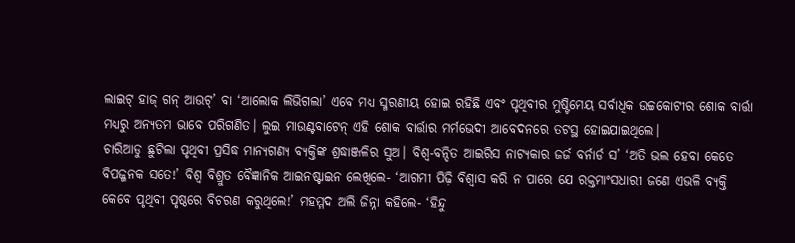ଲାଇଟ୍‌ ହାଜ୍‌ ଗନ୍‌ ଆଉଟ୍‌’ ବା ‘ଆଲୋକ ଲିଭିଗଲା’ ଏବେ ମଧ୍ୟ ସ୍ମରଣୀୟ ହୋଇ ରହିଛି ଏବଂ ପୃଥିବୀର ମୁଷ୍ଟିମେୟ ସର୍ବାଧିକ ଉଚ୍ଚକୋଟୀର ଶୋକ ବାର୍ତ୍ତା ମଧ୍ୟରୁ ଅନ୍ୟତମ ଭାବେ ପରିଗଣିତ। ଲୁଇ ମାଉଣ୍ଟବାଟେନ୍ ଏହି ଶୋକ ବାର୍ତ୍ତାର ମର୍ମଭେଦୀ ଆବେଦନରେ ତଟସ୍ଥ ହୋଇଯାଇଥିଲେ।
ଚାରିଆଡୁ ଛୁଟିଲା ପୃଥିବୀ ପ୍ରସିଦ୍ଧ ମାନ୍ୟଗଣ୍ୟ ବ୍ୟକ୍ତିଙ୍କ ଶ୍ରଦ୍ଧାଞ୍ଜଳିର ସୁଅ। ବିଶ୍ବ-ବନ୍ଦିତ ଆଇରିସ ନାଟ୍ୟକାର ଜର୍ଜ ବର୍ନାର୍ଡ ସ’ ‘ଅତି ଭଲ ହେବା କେତେ ବିପଜ୍ଜନକ ସତେ!’ ବିଶ୍ବ ବିଶ୍ରୁତ ବୈଜ୍ଞାନିକ ଆଇନଷ୍ଟାଇନ ଲେଖିଲେ- ‘ଆଗମୀ ପିଢ଼ି ବିଶ୍ବାସ କରି ନ ପାରେ ଯେ ରକ୍ତମାଂସଧାରୀ ଜଣେ ଏଭଳି ବ୍ୟକ୍ତି କେବେ ପୃଥିବୀ ପୃଷ୍ଠରେ ବିଚରଣ କରୁଥିଲେ!’ ମହମ୍ମଦ ଅଲି ଜିନ୍ନା କହିଲେ- ‘ହିନ୍ଦୁ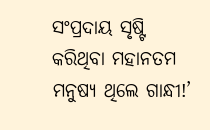ସଂପ୍ରଦାୟ ସୃଷ୍ଟି କରିଥିବା ମହାନତମ ମନୁଷ୍ୟ ଥିଲେ ଗାନ୍ଧୀ!’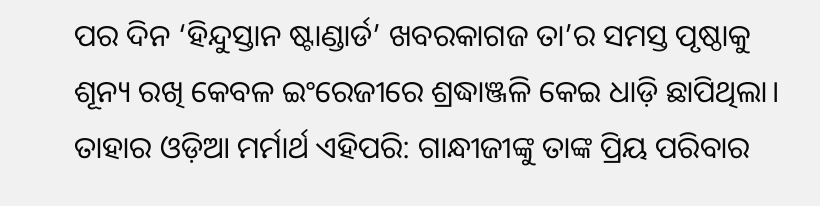ପର ଦିନ ‘ହିନ୍ଦୁସ୍ତାନ ଷ୍ଟାଣ୍ଡାର୍ଡ’ ଖବରକାଗଜ ତା’ର ସମସ୍ତ ପୃଷ୍ଠାକୁ ଶୂନ୍ୟ ରଖି କେବଳ ଇଂରେଜୀରେ ଶ୍ରଦ୍ଧାଞ୍ଜଳି କେଇ ଧାଡ଼ି ଛାପିଥିଲା। ତାହାର ଓଡ଼ିଆ ମର୍ମାର୍ଥ ଏହିପରି: ଗାନ୍ଧୀଜୀଙ୍କୁ ତାଙ୍କ ପ୍ରିୟ ପରିବାର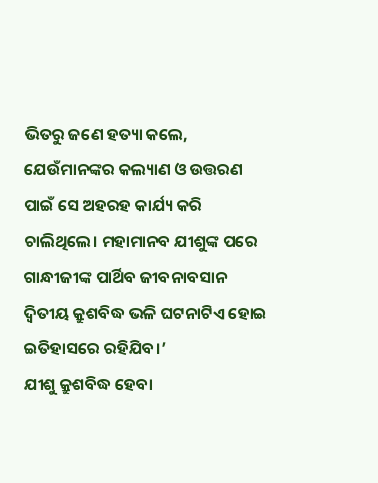ଭିତରୁ ଜଣେ ହତ୍ୟା କଲେ, ଯେଉଁମାନଙ୍କର କଲ୍ୟାଣ ଓ ଉତ୍ତରଣ ପାଇଁ ସେ ଅହରହ କାର୍ଯ୍ୟ କରି ଚାଲିଥିଲେ। ମହାମାନବ ଯୀଶୁଙ୍କ ପରେ ଗାନ୍ଧୀଜୀଙ୍କ ପାର୍ଥିବ ଜୀବନାବସାନ ଦ୍ବିତୀୟ କ୍ରୁଶବିଦ୍ଧ ଭଳି ଘଟନାଟିଏ ହୋଇ ଇତିହାସରେ ରହିଯିବ।’
ଯୀଶୁ କ୍ରୁଶବିଦ୍ଧ ହେବା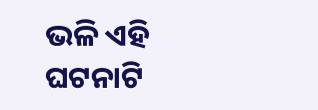ଭଳି ଏହି ଘଟନାଟି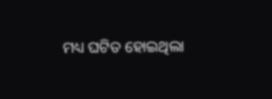ମଧ୍ୟ ଘଟିତ ହୋଇଥିଲା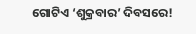ଗୋଟିଏ ‘ଶୁକ୍ରବାର’ ଦିବସରେ!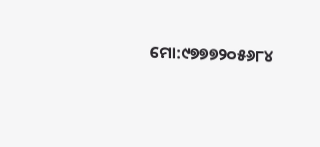ମୋ:୯୭୭୭୨୦୫୬୮୪